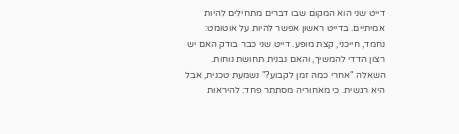דייט שני הוא המקום שבו דברים מתחילים להיות אמיתיים. בדייט ראשון אפשר להיות על אוטומט: נחמד, חייכני, קצת מופע. דייט שני כבר בודק האם יש רצון הדדי להמשיך, והאם נבנית תחושת נוחות.
השאלה "אחרי כמה זמן לקבוע?" נשמעת טכנית, אבל היא רגשית. כי מאחוריה מסתתר פחד: להיראות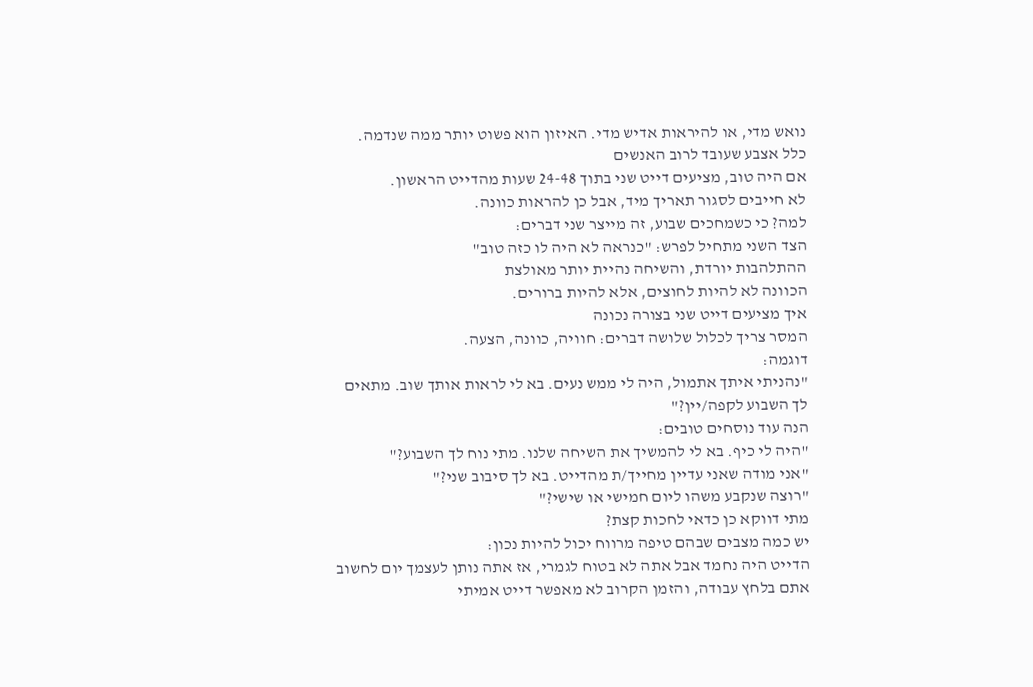נואש מדי, או להיראות אדיש מדי. האיזון הוא פשוט יותר ממה שנדמה.
כלל אצבע שעובד לרוב האנשים
אם היה טוב, מציעים דייט שני בתוך 24-48 שעות מהדייט הראשון.
לא חייבים לסגור תאריך מיד, אבל כן להראות כוונה.
למה? כי כשמחכים שבוע, זה מייצר שני דברים:
הצד השני מתחיל לפרש: "כנראה לא היה לו כזה טוב"
ההתלהבות יורדת, והשיחה נהיית יותר מאולצת
הכוונה לא להיות לחוצים, אלא להיות ברורים.
איך מציעים דייט שני בצורה נכונה
המסר צריך לכלול שלושה דברים: חוויה, כוונה, הצעה.
דוגמה:
"נהניתי איתך אתמול, היה לי ממש נעים. בא לי לראות אותך שוב. מתאים לך השבוע לקפה/יין?"
הנה עוד נוסחים טובים:
"היה לי כיף. בא לי להמשיך את השיחה שלנו. מתי נוח לך השבוע?"
"אני מודה שאני עדיין מחייך/ת מהדייט. בא לך סיבוב שני?"
"רוצה שנקבע משהו ליום חמישי או שישי?"
מתי דווקא כן כדאי לחכות קצת?
יש כמה מצבים שבהם טיפה מרווח יכול להיות נכון:
הדייט היה נחמד אבל אתה לא בטוח לגמרי, אז אתה נותן לעצמך יום לחשוב
אתם בלחץ עבודה, והזמן הקרוב לא מאפשר דייט אמיתי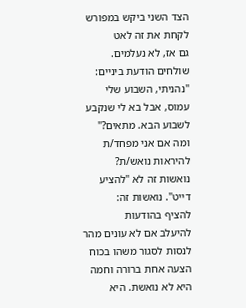הצד השני ביקש במפורש לקחת את זה לאט
גם אז, לא נעלמים. שולחים הודעת ביניים:
"נהניתי, השבוע שלי עמוס, אבל בא לי שנקבע לשבוע הבא. מתאים?"
ומה אם אני מפחד/ת להיראות נואש/ת?
נואשות זה לא "להציע דייט". נואשות זה:
להציף בהודעות
להיעלב אם לא עונים מהר
לנסות לסגור משהו בכוח
הצעה אחת ברורה וחמה היא לא נואשת. היא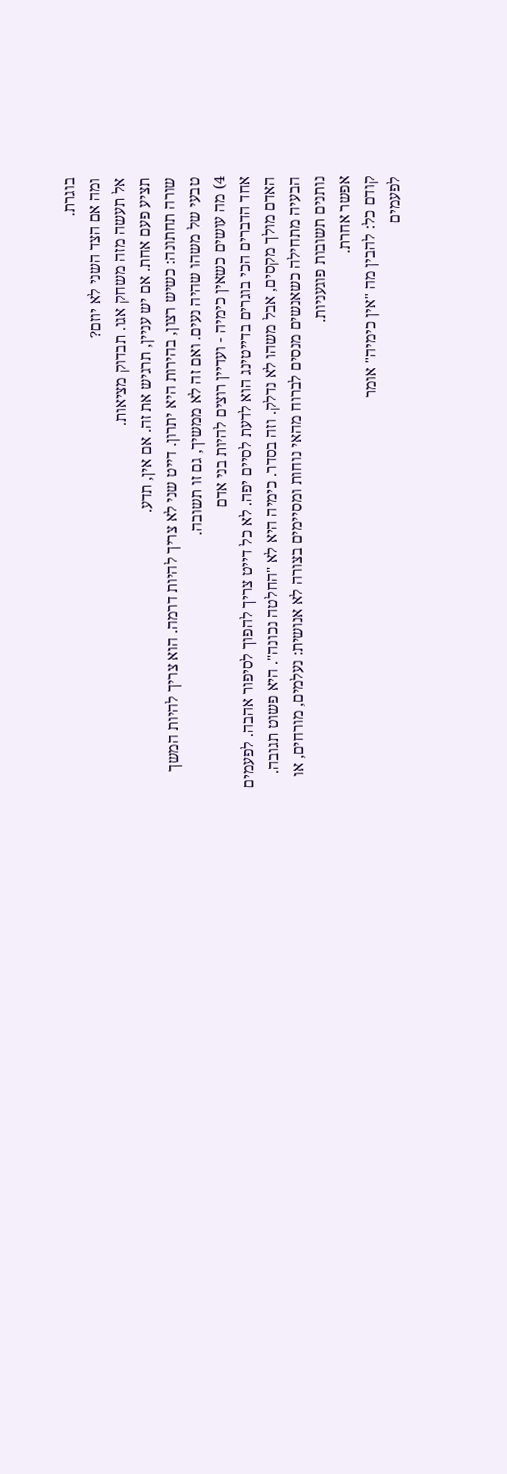בוגרת.
ומה אם הצד השני לא יוזם?
אל תעשה מזה משחק אגו. תבדוק מציאות.
תציע פעם אחת. אם יש עניין, תרגיש את זה. אם אין, תדע.
שורה תחתונה: כשיש רצון, בהירות היא יתרון. דייט שני לא צריך להיות דרמה. הוא צריך להיות המשך טבעי של משהו שהיה נעים. ואם זה לא ממשיך, גם זו תשובה.
4) מה עושים כשאין כימיה - ועדיין רוצים להיות בני אדם
אחד הדברים הכי בוגרים בדייטינג הוא לדעת לסיים יפה. לא כל דייט צריך להפוך לסיפור אהבה. לפעמים האדם מולך מקסים, אבל משהו לא נדלק. וזה בסדר. כימיה היא לא "החלטה נכונה". היא פשוט תגובה.
הבעיה מתחילה כשאנשים מנסים לברוח מהאי נוחות ומסיימים בצורה לא אנושית: נעלמים, מורחים, או נותנים תשובות פוגעניות.
אפשר אחרת.
קודם כל: להבין מה "אין כימיה" אומר
לפעמים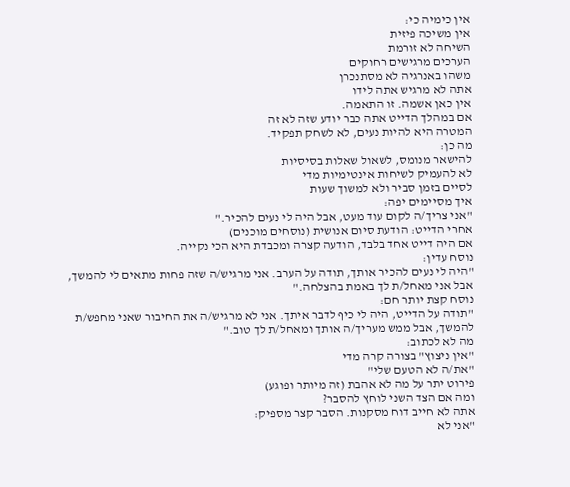אין כימיה כי:
אין משיכה פיזית
השיחה לא זורמת
הערכים מרגישים רחוקים
משהו באנרגיה לא מסתנכרן
אתה לא מרגיש אתה לידו
אין כאן אשמה. זו התאמה.
אם במהלך הדייט אתה כבר יודע שזה לא זה
המטרה היא להיות נעים, לא לשחק תפקיד.
מה כן:
להישאר מנומס, לשאול שאלות בסיסיות
לא להעמיק לשיחות אינטימיות מדי
לסיים בזמן סביר ולא למשוך שעות
איך מסיימים יפה:
"אני צריך/ה לקום עוד מעט, אבל היה לי נעים להכיר."
אחרי הדייט: הודעת סיום אנושית (נוסחים מוכנים)
אם היה דייט אחד בלבד, הודעה קצרה ומכבדת היא הכי נקייה.
נוסח עדין:
"היה לי נעים להכיר אותך, תודה על הערב. אני מרגיש/ה שזה פחות מתאים לי להמשך, אבל אני מאחל/ת לך באמת בהצלחה."
נוסח קצת יותר חם:
"תודה על הדייט, היה לי כיף לדבר איתך. אני לא מרגיש/ה את החיבור שאני מחפש/ת להמשך, אבל ממש מעריך/ה אותך ומאחל/ת לך טוב."
מה לא לכתוב:
"אין ניצוץ" בצורה קרה מדי
"את/ה לא הטעם שלי"
פירוט יתר על מה לא אהבת (זה מיותר ופוגע)
ומה אם הצד השני לוחץ להסבר?
אתה לא חייב דוח מסקנות. הסבר קצר מספיק:
"אני לא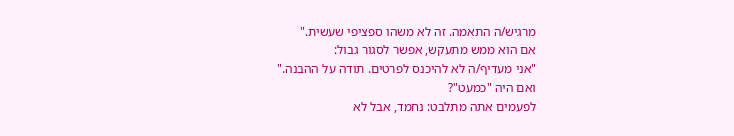מרגיש/ה התאמה. זה לא משהו ספציפי שעשית."
אם הוא ממש מתעקש, אפשר לסגור גבול:
"אני מעדיף/ה לא להיכנס לפרטים. תודה על ההבנה."
ואם היה "כמעט"?
לפעמים אתה מתלבט: נחמד, אבל לא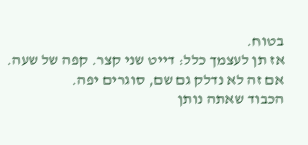בטוח.
אז תן לעצמך כלל: דייט שני קצר. קפה של שעה. אם זה לא נדלק גם שם, סוגרים יפה.
הכבוד שאתה נותן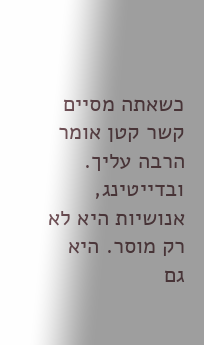כשאתה מסיים קשר קטן אומר הרבה עליך. ובדייטינג, אנושיות היא לא רק מוסר. היא גם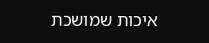איכות שמושכת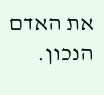את האדם הנכון.